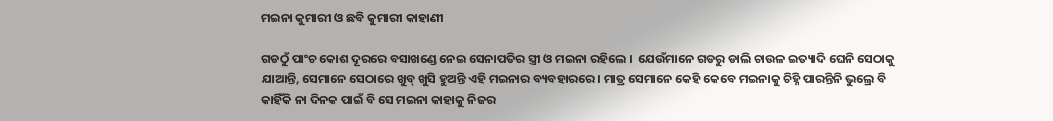ମଇନା କୁମାରୀ ଓ ଛବି କୁମାରୀ କାହାଣୀ

ଗଡଠୁଁ ପାଂଚ କୋଶ ଦୂରରେ ବସାଖଣ୍ଡେ ନେଇ ସେନାପତିର ସ୍ତ୍ରୀ ଓ ମଇନା ରହିଲେ ।  ଯେଉଁମାନେ ଗଡରୁ ଡାଲି ଚାଉଳ ଇତ୍ୟାଦି ଘେନି ସେଠାକୁ ଯାଆନ୍ତି, ସେମାନେ ସେଠାରେ ଖୁବ୍ ଖୁସି ହୁଅନ୍ତି ଏହି ମଇନାର ବ୍ୟବହାରରେ । ମାତ୍ର ସେମାନେ କେହି କେବେ ମଇନାକୁ ଚିହ୍ନି ପାରନ୍ତିନି ଭୁଲ୍ରେ ବି କାହିଁକି ନା ଦିନକ ପାଇଁ ବି ସେ ମଇନା କାହାକୁ ନିଜର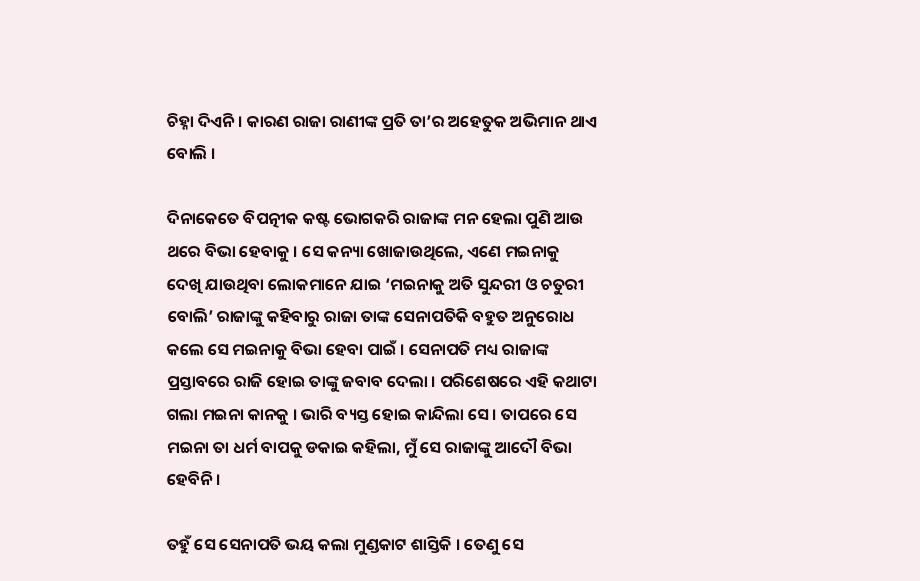ଚିହ୍ନା ଦିଏନି । କାରଣ ରାଜା ରାଣୀଙ୍କ ପ୍ରତି ତା’ର ଅହେତୁକ ଅଭିମାନ ଥାଏ ବୋଲି ।

ଦିନାକେତେ ବିପତ୍ନୀକ କଷ୍ଟ ଭୋଗକରି ରାଜାଙ୍କ ମନ ହେଲା ପୁଣି ଆଉ ଥରେ ବିଭା ହେବାକୁ । ସେ କନ୍ୟା ଖୋଜାଉଥିଲେ, ଏଣେ ମଇନାକୁ ଦେଖି ଯାଉଥିବା ଲୋକମାନେ ଯାଇ ‘ମଇନାକୁ ଅତି ସୁନ୍ଦରୀ ଓ ଚତୁରୀ ବୋଲି’ ରାଜାଙ୍କୁ କହିବାରୁ ରାଜା ତାଙ୍କ ସେନାପତିକି ବହୁତ ଅନୁରୋଧ କଲେ ସେ ମଇନାକୁ ବିଭା ହେବା ପାଇଁ । ସେନାପତି ମଧ୍ୟ ରାଜାଙ୍କ ପ୍ରସ୍ତାବରେ ରାଜି ହୋଇ ତାଙ୍କୁ ଜବାବ ଦେଲା । ପରିଶେଷରେ ଏହି କଥାଟା ଗଲା ମଇନା କାନକୁ । ଭାରି ବ୍ୟସ୍ତ ହୋଇ କାନ୍ଦିଲା ସେ । ତାପରେ ସେ ମଇନା ତା ଧର୍ମ ବାପକୁ ଡକାଇ କହିଲା, ମୁଁ ସେ ରାଜାଙ୍କୁ ଆଦୌ ବିଭା ହେବିନି ।

ତହୁଁ ସେ ସେନାପତି ଭୟ କଲା ମୁଣ୍ଡକାଟ ଶାସ୍ତିକି । ତେଣୁ ସେ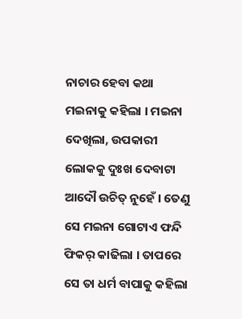ନାଚାର ହେବା କଥା ମଇନାକୁ କହିଲା । ମଇନା ଦେଖିଲା, ଉପକାରୀ ଲୋକକୁ ଦୁଃଖ ଦେବାଟା ଆଦୌ ଉଚିତ୍ ନୁହେଁ । ତେଣୁ ସେ ମଇନା ଗୋଟାଏ ଫନ୍ଦି ଫିକର୍ କାଢିଲା । ତାପରେ ସେ ତା ଧର୍ମ ବାପାକୁ କହିଲା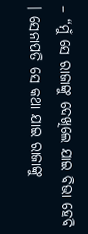– “ମୁଁ ସେ ରାଜାଙ୍କୁ ଦେଖିଲେ ଯାଇ ବିଭା ହେବି । ସେନାପତି ସେ କଥା ଯାଇ ରାଜାଙ୍କୁ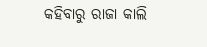କହିବାରୁ ରାଜା କାଲି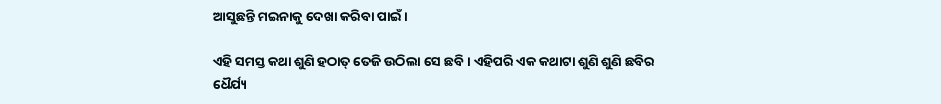ଆସୁଛନ୍ତି ମଇନାକୁ ଦେଖା କରିବା ପାଇଁ ।

ଏହି ସମସ୍ତ କଥା ଶୁଣି ହଠାତ୍ ତେଜି ଉଠିଲା ସେ ଛବି । ଏହିପରି ଏକ କଥାଟା ଶୁଣି ଶୁଣି ଛବିର ଧୈର୍ଯ୍ୟ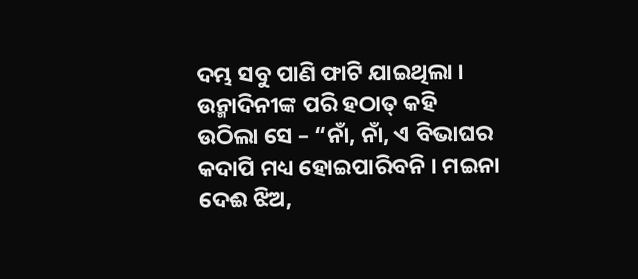ଦମ୍ଭ ସବୁ ପାଣି ଫାଟି ଯାଇଥିଲା । ଉନ୍ମାଦିନୀଙ୍କ ପରି ହଠାତ୍ କହି ଉଠିଲା ସେ – “ନାଁ, ନାଁ, ଏ ବିଭାଘର କଦାପି ମଧ୍ୟ ହୋଇପାରିବନି । ମଇନା ଦେଈ ଝିଅ,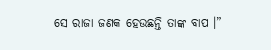ସେ ରାଜା ଜଣକ ହେଉଛନ୍ତି ତାଙ୍କ ବାପ ।”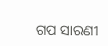ଗପ ସାରଣୀ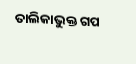ତାଲିକାଭୁକ୍ତ ଗପ